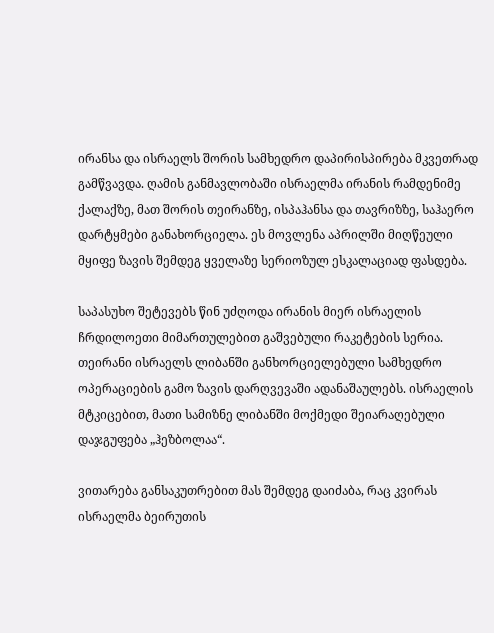ირანსა და ისრაელს შორის სამხედრო დაპირისპირება მკვეთრად გამწვავდა. ღამის განმავლობაში ისრაელმა ირანის რამდენიმე ქალაქზე, მათ შორის თეირანზე, ისპაჰანსა და თავრიზზე, საჰაერო დარტყმები განახორციელა. ეს მოვლენა აპრილში მიღწეული მყიფე ზავის შემდეგ ყველაზე სერიოზულ ესკალაციად ფასდება.

საპასუხო შეტევებს წინ უძღოდა ირანის მიერ ისრაელის ჩრდილოეთი მიმართულებით გაშვებული რაკეტების სერია. თეირანი ისრაელს ლიბანში განხორციელებული სამხედრო ოპერაციების გამო ზავის დარღვევაში ადანაშაულებს. ისრაელის მტკიცებით, მათი სამიზნე ლიბანში მოქმედი შეიარაღებული დაჯგუფება „ჰეზბოლაა“.

ვითარება განსაკუთრებით მას შემდეგ დაიძაბა, რაც კვირას ისრაელმა ბეირუთის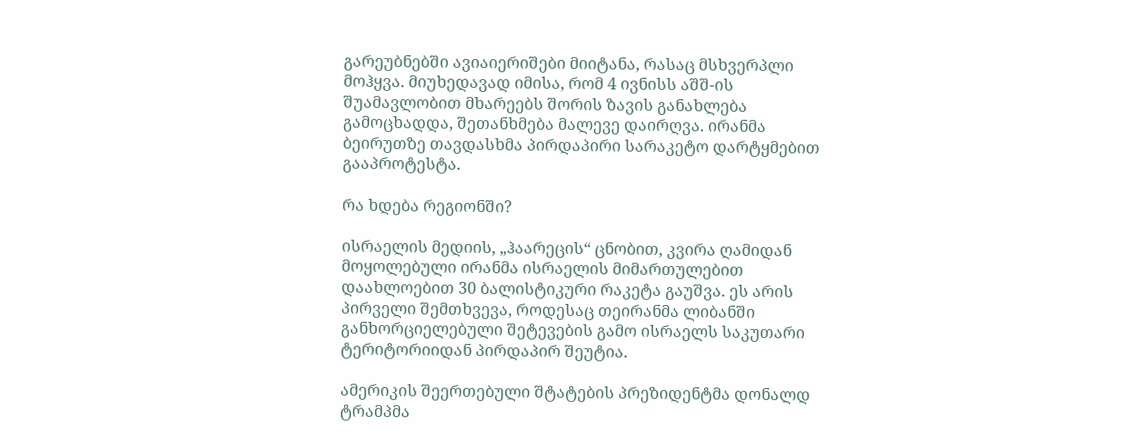გარეუბნებში ავიაიერიშები მიიტანა, რასაც მსხვერპლი მოჰყვა. მიუხედავად იმისა, რომ 4 ივნისს აშშ-ის შუამავლობით მხარეებს შორის ზავის განახლება გამოცხადდა, შეთანხმება მალევე დაირღვა. ირანმა ბეირუთზე თავდასხმა პირდაპირი სარაკეტო დარტყმებით გააპროტესტა.

რა ხდება რეგიონში?

ისრაელის მედიის, „ჰაარეცის“ ცნობით, კვირა ღამიდან მოყოლებული ირანმა ისრაელის მიმართულებით დაახლოებით 30 ბალისტიკური რაკეტა გაუშვა. ეს არის პირველი შემთხვევა, როდესაც თეირანმა ლიბანში განხორციელებული შეტევების გამო ისრაელს საკუთარი ტერიტორიიდან პირდაპირ შეუტია.

ამერიკის შეერთებული შტატების პრეზიდენტმა დონალდ ტრამპმა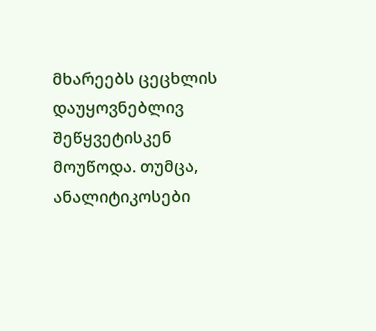მხარეებს ცეცხლის დაუყოვნებლივ შეწყვეტისკენ მოუწოდა. თუმცა, ანალიტიკოსები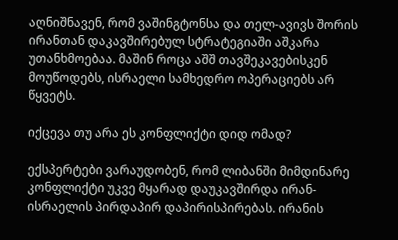აღნიშნავენ, რომ ვაშინგტონსა და თელ-ავივს შორის ირანთან დაკავშირებულ სტრატეგიაში აშკარა უთანხმოებაა. მაშინ როცა აშშ თავშეკავებისკენ მოუწოდებს, ისრაელი სამხედრო ოპერაციებს არ წყვეტს.

იქცევა თუ არა ეს კონფლიქტი დიდ ომად?

ექსპერტები ვარაუდობენ, რომ ლიბანში მიმდინარე კონფლიქტი უკვე მყარად დაუკავშირდა ირან-ისრაელის პირდაპირ დაპირისპირებას. ირანის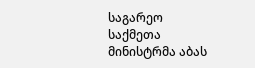საგარეო საქმეთა მინისტრმა აბას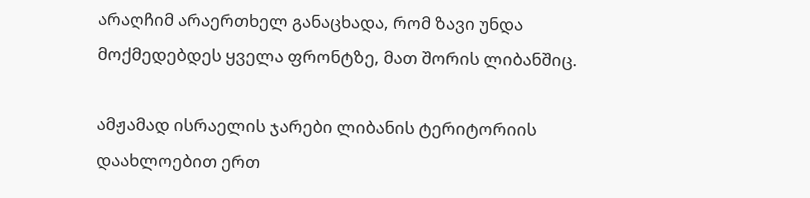არაღჩიმ არაერთხელ განაცხადა, რომ ზავი უნდა მოქმედებდეს ყველა ფრონტზე, მათ შორის ლიბანშიც.

ამჟამად ისრაელის ჯარები ლიბანის ტერიტორიის დაახლოებით ერთ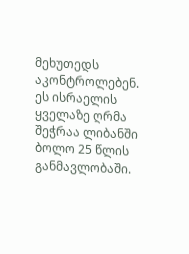მეხუთედს აკონტროლებენ. ეს ისრაელის ყველაზე ღრმა შეჭრაა ლიბანში ბოლო 25 წლის განმავლობაში.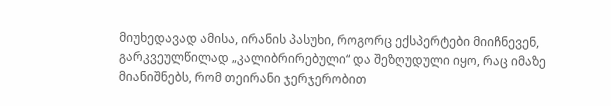მიუხედავად ამისა, ირანის პასუხი, როგორც ექსპერტები მიიჩნევენ, გარკვეულწილად „კალიბრირებული“ და შეზღუდული იყო, რაც იმაზე მიანიშნებს, რომ თეირანი ჯერჯერობით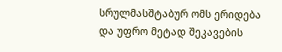სრულმასშტაბურ ომს ერიდება და უფრო მეტად შეკავების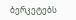ბერკეტებს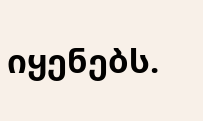იყენებს.